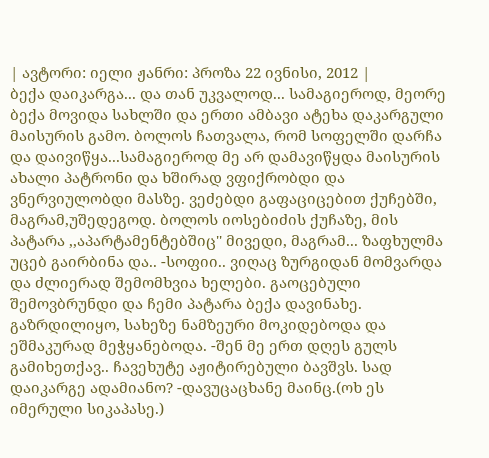| ავტორი: იელი ჟანრი: პროზა 22 ივნისი, 2012 |
ბექა დაიკარგა... და თან უკვალოდ... სამაგიეროდ, მეორე ბექა მოვიდა სახლში და ერთი ამბავი ატეხა დაკარგული მაისურის გამო. ბოლოს ჩათვალა, რომ სოფელში დარჩა და დაივიწყა...სამაგიეროდ მე არ დამავიწყდა მაისურის ახალი პატრონი და ხშირად ვფიქრობდი და ვნერვიულობდი მასზე. ვეძებდი გაფაციცებით ქუჩებში, მაგრამ,უშედეგოდ. ბოლოს იოსებიძის ქუჩაზე, მის პატარა ,,აპარტამენტებშიც'' მივედი, მაგრამ... ზაფხულმა უცებ გაირბინა და.. -სოფიი.. ვიღაც ზურგიდან მომვარდა და ძლიერად შემომხვია ხელები. გაოცებული შემოვბრუნდი და ჩემი პატარა ბექა დავინახე. გაზრდილიყო, სახეზე ნამზეური მოკიდებოდა და ეშმაკურად მეჭყანებოდა. -შენ მე ერთ დღეს გულს გამიხეთქავ.. ჩავეხუტე აჟიტირებული ბავშვს. სად დაიკარგე ადამიანო? -დავუცაცხანე მაინც.(ოხ ეს იმერული სიკაპასე.)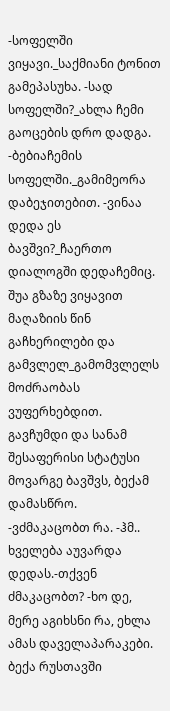-სოფელში ვიყავი._საქმიანი ტონით გამეპასუხა. -სად სოფელში?_ახლა ჩემი გაოცების დრო დადგა. -ბებიაჩემის სოფელში._გამიმეორა დაბეჯითებით. -ვინაა დედა ეს ბავშვი?_ჩაერთო დიალოგში დედაჩემიც. შუა გზაზე ვიყავით მაღაზიის წინ გაჩხერილები და გამვლელ_გამომვლელს მოძრაობას ვუფერხებდით. გავჩუმდი და სანამ შესაფერისი სტატუსი მოვარგე ბავშვს, ბექამ დამასწრო. -ვძმაკაცობთ რა. -ჰმ.. ხველება აუვარდა დედას.-თქვენ ძმაკაცობთ? -ხო დე, მერე აგიხსნი რა, ეხლა ამას დაველაპარაკები. ბექა რუსთავში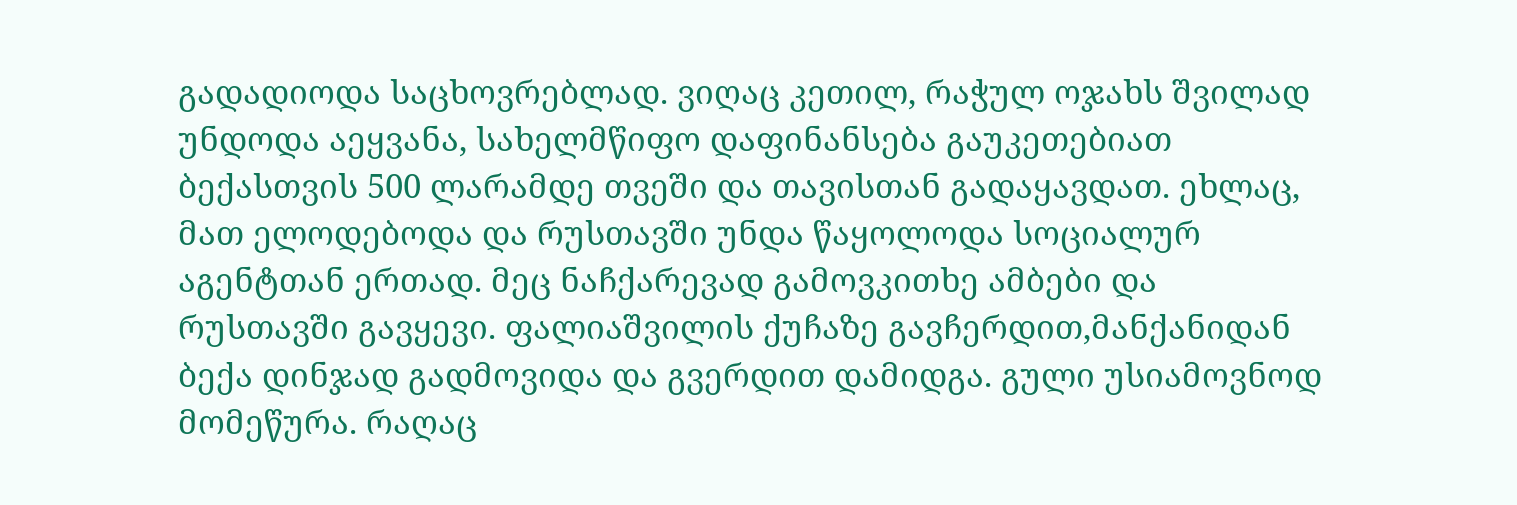გადადიოდა საცხოვრებლად. ვიღაც კეთილ, რაჭულ ოჯახს შვილად უნდოდა აეყვანა, სახელმწიფო დაფინანსება გაუკეთებიათ ბექასთვის 500 ლარამდე თვეში და თავისთან გადაყავდათ. ეხლაც, მათ ელოდებოდა და რუსთავში უნდა წაყოლოდა სოციალურ აგენტთან ერთად. მეც ნაჩქარევად გამოვკითხე ამბები და რუსთავში გავყევი. ფალიაშვილის ქუჩაზე გავჩერდით,მანქანიდან ბექა დინჯად გადმოვიდა და გვერდით დამიდგა. გული უსიამოვნოდ მომეწურა. რაღაც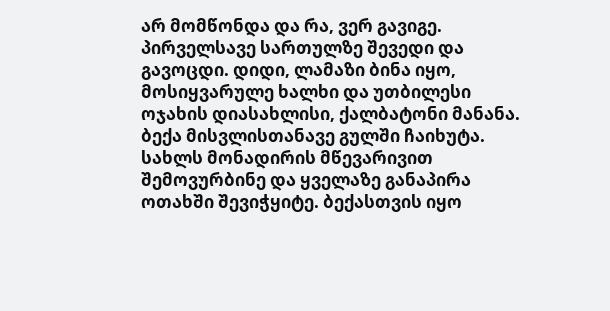არ მომწონდა და რა, ვერ გავიგე. პირველსავე სართულზე შევედი და გავოცდი. დიდი, ლამაზი ბინა იყო, მოსიყვარულე ხალხი და უთბილესი ოჯახის დიასახლისი, ქალბატონი მანანა. ბექა მისვლისთანავე გულში ჩაიხუტა. სახლს მონადირის მწევარივით შემოვურბინე და ყველაზე განაპირა ოთახში შევიჭყიტე. ბექასთვის იყო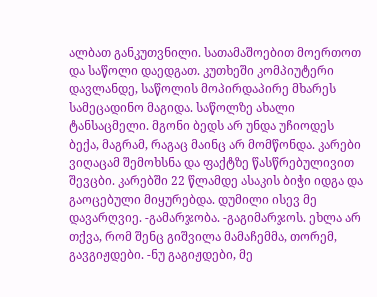ალბათ განკუთვნილი. სათამაშოებით მოერთოთ და საწოლი დაედგათ. კუთხეში კომპიუტერი დავლანდე, საწოლის მოპირდაპირე მხარეს სამეცადინო მაგიდა. საწოლზე ახალი ტანსაცმელი. მგონი ბედს არ უნდა უჩიოდეს ბექა, მაგრამ, რაგაც მაინც არ მომწონდა. კარები ვიღაცამ შემოხსნა და ფაქტზე წასწრებულივით შევცბი. კარებში 22 წლამდე ასაკის ბიჭი იდგა და გაოცებული მიყურებდა. დუმილი ისევ მე დავარღვიე. -გამარჯობა. -გაგიმარჯოს. ეხლა არ თქვა, რომ შენც გიშვილა მამაჩემმა, თორემ, გავგიჟდები. -ნუ გაგიჟდები, მე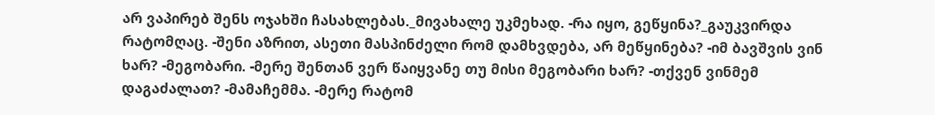არ ვაპირებ შენს ოჯახში ჩასახლებას._მივახალე უკმეხად. -რა იყო, გეწყინა?_გაუკვირდა რატომღაც. -შენი აზრით, ასეთი მასპინძელი რომ დამხვდება, არ მეწყინება? -იმ ბავშვის ვინ ხარ? -მეგობარი. -მერე შენთან ვერ წაიყვანე თუ მისი მეგობარი ხარ? -თქვენ ვინმემ დაგაძალათ? -მამაჩემმა. -მერე რატომ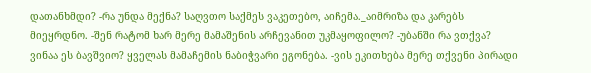დათანხმდი? -რა უნდა მექნა? საღვთო საქმეს ვაკეთებო, აიჩემა._აიმრიზა და კარებს მიეყრდნო. -შენ რატომ ხარ მერე მამაშენის არჩევანით უკმაყოფილო? -უბანში რა ვთქვა? ვინაა ეს ბავშვიო? ყველას მამაჩემის ნაბიჭვარი ეგონება. -ვის ეკითხება მერე თქვენი პირადი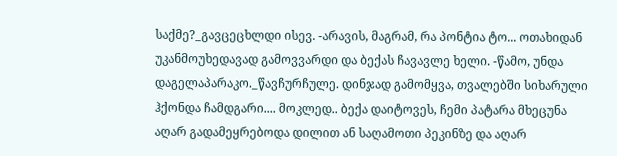საქმე?_გავცეცხლდი ისევ. -არავის, მაგრამ, რა პონტია ტო... ოთახიდან უკანმოუხედავად გამოვვარდი და ბექას ჩავავლე ხელი. -წამო, უნდა დაგელაპარაკო._წავჩურჩულე. დინჯად გამომყვა, თვალებში სიხარული ჰქონდა ჩამდგარი.... მოკლედ.. ბექა დაიტოვეს, ჩემი პატარა მხეცუნა აღარ გადამეყრებოდა დილით ან საღამოთი პეკინზე და აღარ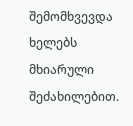შემომხვევდა ხელებს მხიარული შეძახილებით.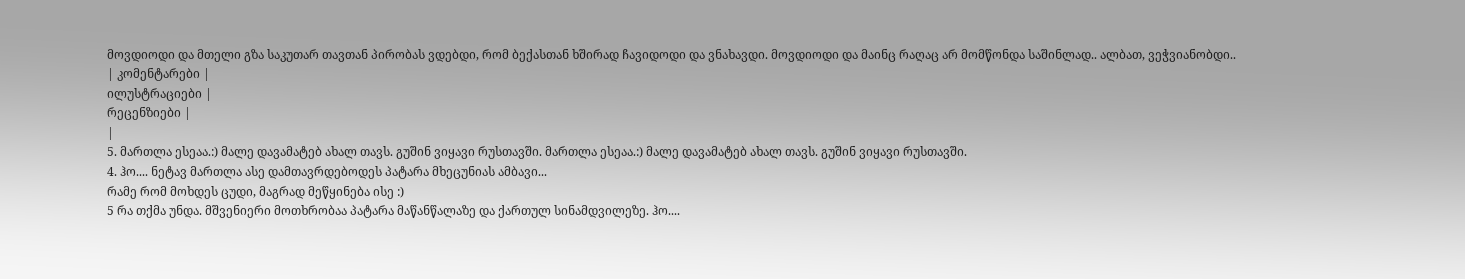მოვდიოდი და მთელი გზა საკუთარ თავთან პირობას ვდებდი, რომ ბექასთან ხშირად ჩავიდოდი და ვნახავდი. მოვდიოდი და მაინც რაღაც არ მომწონდა საშინლად.. ალბათ, ვეჭვიანობდი..
| კომენტარები |
ილუსტრაციები |
რეცენზიები |
|
5. მართლა ესეაა.:) მალე დავამატებ ახალ თავს. გუშინ ვიყავი რუსთავში. მართლა ესეაა.:) მალე დავამატებ ახალ თავს. გუშინ ვიყავი რუსთავში.
4. ჰო.... ნეტავ მართლა ასე დამთავრდებოდეს პატარა მხეცუნიას ამბავი...
რამე რომ მოხდეს ცუდი, მაგრად მეწყინება ისე :)
5 რა თქმა უნდა. მშვენიერი მოთხრობაა პატარა მაწანწალაზე და ქართულ სინამდვილეზე. ჰო....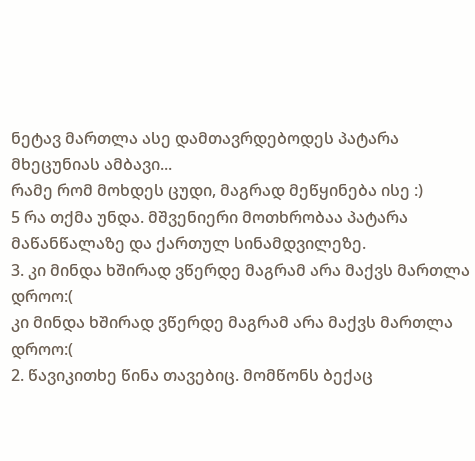ნეტავ მართლა ასე დამთავრდებოდეს პატარა მხეცუნიას ამბავი...
რამე რომ მოხდეს ცუდი, მაგრად მეწყინება ისე :)
5 რა თქმა უნდა. მშვენიერი მოთხრობაა პატარა მაწანწალაზე და ქართულ სინამდვილეზე.
3. კი მინდა ხშირად ვწერდე მაგრამ არა მაქვს მართლა დროო:(
კი მინდა ხშირად ვწერდე მაგრამ არა მაქვს მართლა დროო:(
2. წავიკითხე წინა თავებიც. მომწონს ბექაც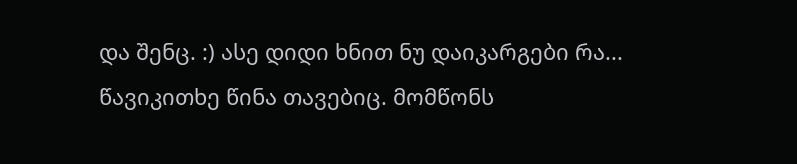და შენც. :) ასე დიდი ხნით ნუ დაიკარგები რა... წავიკითხე წინა თავებიც. მომწონს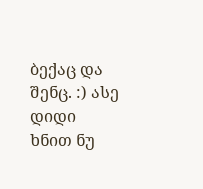ბექაც და შენც. :) ასე დიდი ხნით ნუ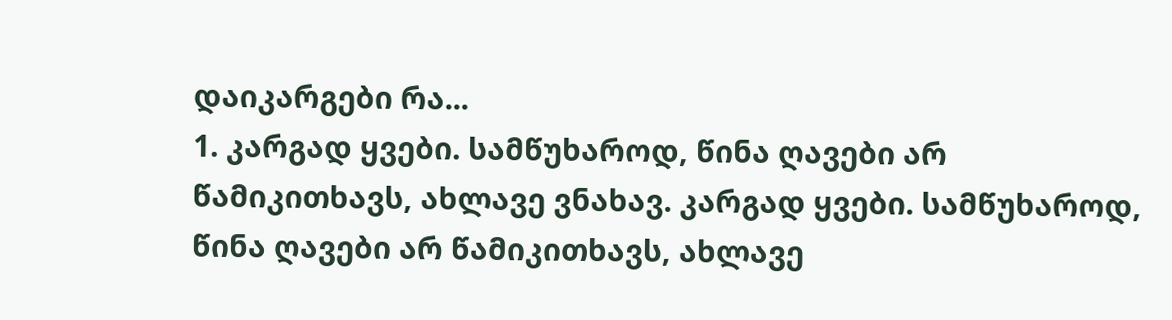დაიკარგები რა...
1. კარგად ყვები. სამწუხაროდ, წინა ღავები არ წამიკითხავს, ახლავე ვნახავ. კარგად ყვები. სამწუხაროდ, წინა ღავები არ წამიკითხავს, ახლავე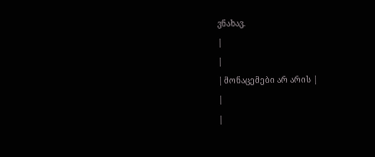ვნახავ.
|
|
| მონაცემები არ არის |
|
|